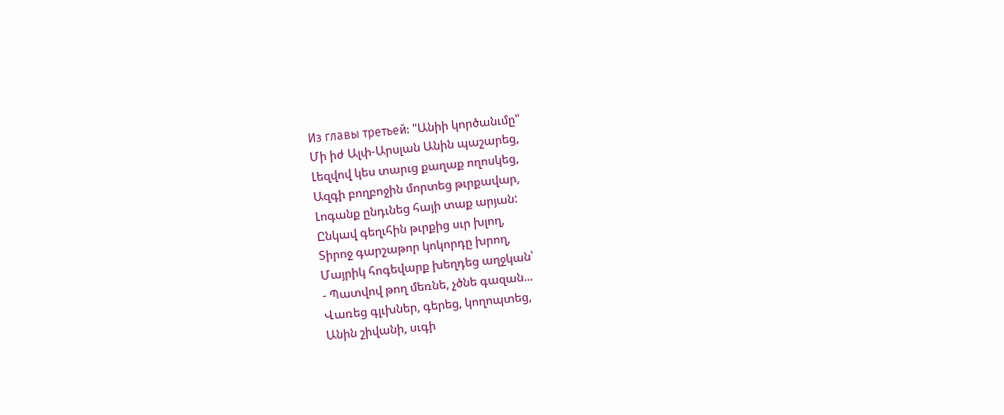Из главы третьей: "Անիի կործանւմը"
Մի իժ Ալփ-Արսլան Անին պաշարեց,
Լեզվով կես տարւց քաղաք ողոսկեց,
Ազգի բողբոջին մորտեց թւրքավար,
Լոգանք ընդւնեց հայի տաք արյան:
Ընկավ գեղւհին թւրքից սւր խլող,
Տիրոջ գարշաթոր կոկորդը խրող,
Մայրիկ հոգեվարք խեղդեց աղջկան՝
- Պատվով թող մեռնե, չծնե գազան...
Վառեց գլւխներ, գերեց, կողոպտեց,
Անին շիվանի, սւգի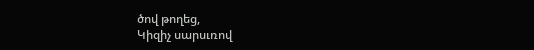ծով թողեց,
Կիզիչ սարսւռով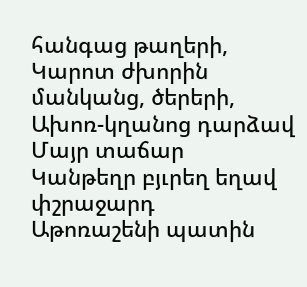հանգաց թաղերի,
Կարոտ ժխորին մանկանց, ծերերի,
Ախոռ-կղանոց դարձավ Մայր տաճար
Կանթեղր բյւրեղ եղավ փշրաջարդ
Աթոռաշենի պատին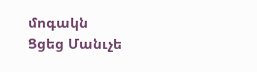մոգակն
Ցցեց Մանւչե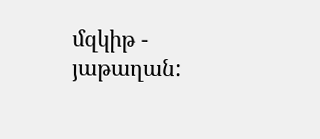մզկիթ - յաթաղան: